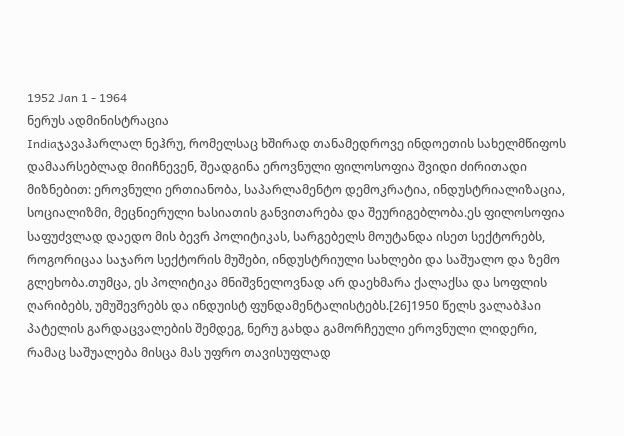1952 Jan 1 - 1964
ნერუს ადმინისტრაცია
Indiaჯავაჰარლალ ნეჰრუ, რომელსაც ხშირად თანამედროვე ინდოეთის სახელმწიფოს დამაარსებლად მიიჩნევენ, შეადგინა ეროვნული ფილოსოფია შვიდი ძირითადი მიზნებით: ეროვნული ერთიანობა, საპარლამენტო დემოკრატია, ინდუსტრიალიზაცია, სოციალიზმი, მეცნიერული ხასიათის განვითარება და შეურიგებლობა.ეს ფილოსოფია საფუძვლად დაედო მის ბევრ პოლიტიკას, სარგებელს მოუტანდა ისეთ სექტორებს, როგორიცაა საჯარო სექტორის მუშები, ინდუსტრიული სახლები და საშუალო და ზემო გლეხობა.თუმცა, ეს პოლიტიკა მნიშვნელოვნად არ დაეხმარა ქალაქსა და სოფლის ღარიბებს, უმუშევრებს და ინდუისტ ფუნდამენტალისტებს.[26]1950 წელს ვალაბჰაი პატელის გარდაცვალების შემდეგ, ნერუ გახდა გამორჩეული ეროვნული ლიდერი, რამაც საშუალება მისცა მას უფრო თავისუფლად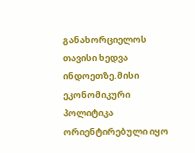განახორციელოს თავისი ხედვა ინდოეთზე.მისი ეკონომიკური პოლიტიკა ორიენტირებული იყო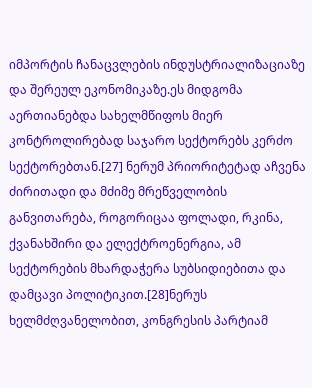იმპორტის ჩანაცვლების ინდუსტრიალიზაციაზე და შერეულ ეკონომიკაზე.ეს მიდგომა აერთიანებდა სახელმწიფოს მიერ კონტროლირებად საჯარო სექტორებს კერძო სექტორებთან.[27] ნერუმ პრიორიტეტად აჩვენა ძირითადი და მძიმე მრეწველობის განვითარება, როგორიცაა ფოლადი, რკინა, ქვანახშირი და ელექტროენერგია, ამ სექტორების მხარდაჭერა სუბსიდიებითა და დამცავი პოლიტიკით.[28]ნერუს ხელმძღვანელობით, კონგრესის პარტიამ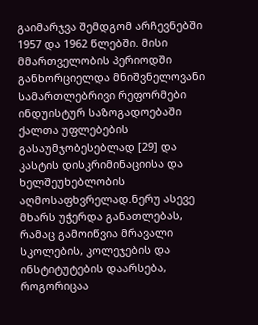გაიმარჯვა შემდგომ არჩევნებში 1957 და 1962 წლებში. მისი მმართველობის პერიოდში განხორციელდა მნიშვნელოვანი სამართლებრივი რეფორმები ინდუისტურ საზოგადოებაში ქალთა უფლებების გასაუმჯობესებლად [29] და კასტის დისკრიმინაციისა და ხელშეუხებლობის აღმოსაფხვრელად.ნერუ ასევე მხარს უჭერდა განათლებას, რამაც გამოიწვია მრავალი სკოლების, კოლეჯების და ინსტიტუტების დაარსება, როგორიცაა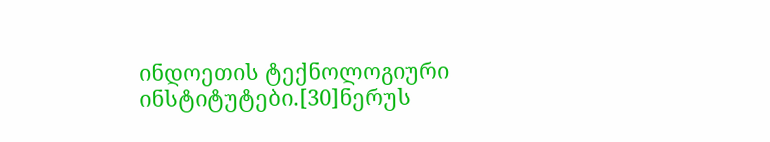ინდოეთის ტექნოლოგიური ინსტიტუტები.[30]ნერუს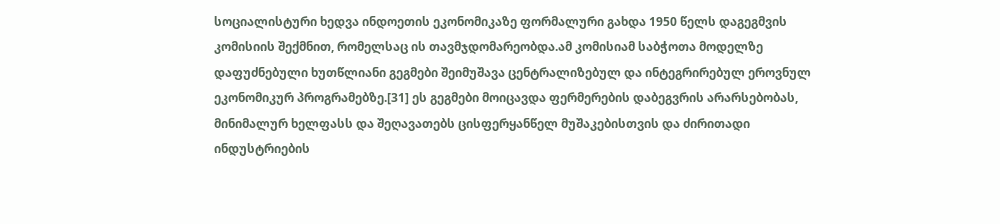სოციალისტური ხედვა ინდოეთის ეკონომიკაზე ფორმალური გახდა 1950 წელს დაგეგმვის კომისიის შექმნით, რომელსაც ის თავმჯდომარეობდა.ამ კომისიამ საბჭოთა მოდელზე დაფუძნებული ხუთწლიანი გეგმები შეიმუშავა ცენტრალიზებულ და ინტეგრირებულ ეროვნულ ეკონომიკურ პროგრამებზე.[31] ეს გეგმები მოიცავდა ფერმერების დაბეგვრის არარსებობას, მინიმალურ ხელფასს და შეღავათებს ცისფერყანწელ მუშაკებისთვის და ძირითადი ინდუსტრიების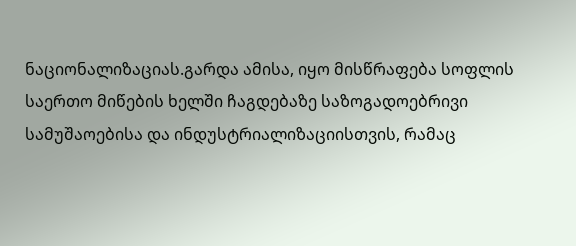ნაციონალიზაციას.გარდა ამისა, იყო მისწრაფება სოფლის საერთო მიწების ხელში ჩაგდებაზე საზოგადოებრივი სამუშაოებისა და ინდუსტრიალიზაციისთვის, რამაც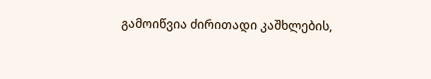გამოიწვია ძირითადი კაშხლების,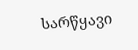სარწყავი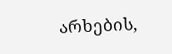არხების,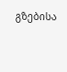გზებისა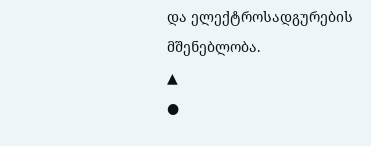და ელექტროსადგურების მშენებლობა.
▲
●